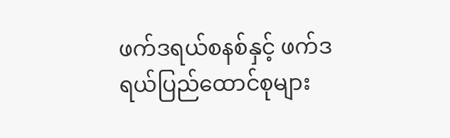ဖက်ဒရယ်စနစ်နှင့် ဖက်ဒရယ်ပြည်ထောင်စုများ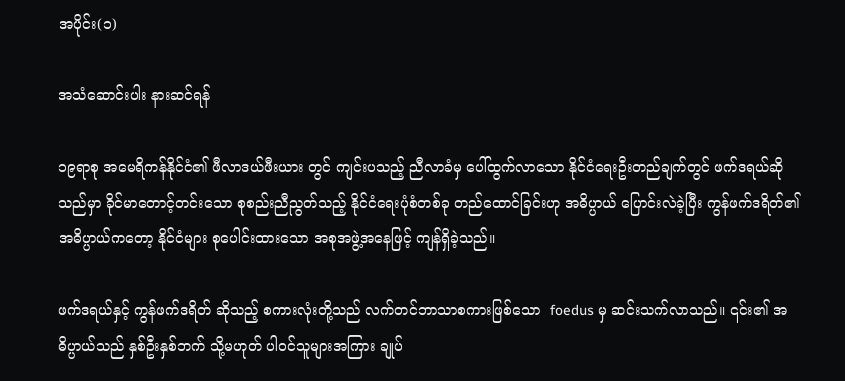အပိုင်း(၁)

အသံဆောင်းပါး နားဆင်ရန်

၁၉ရာစု အမေရိကန်နိုင်ငံ၏ ဖီလာဒယ်ဖီးယား တွင် ကျင်းပသည့် ညီလာခံမှ ပေါ်ထွက်လာသော နိုင်ငံရေးဦးတည်ချက်တွင် ဖက်ဒရယ်ဆိုသည်မှာ ခိုင်မာတောင့်တင်းသော စုစည်းညီညွတ်သည့် နိုင်ငံရေးပုံစံတစ်ခု တည်ထောင်ခြင်းဟု အဓိပ္ပာယ် ပြောင်းလဲခဲ့ပြီး ကွန်ဖက်ဒရိတ်၏ အဓိပ္ပာယ်ကတော့ နိုင်ငံများ စုပေါင်းထားသော အစုအဖွဲ့အနေဖြင့် ကျန်ရှိခဲ့သည်။

ဖက်ဒရယ်နှင့် ကွန်ဖက်ဒရိတ် ဆိုသည့် စကားလုံးတို့သည် လက်တင်ဘာသာစကားဖြစ်သော  foedus မှ ဆင်းသက်လာသည်။ ၎င်း၏ အဓိပ္ပာယ်သည် နှစ်ဦးနှစ်ဘက် သို့မဟုတ် ပါဝင်သူများအကြား ချုပ်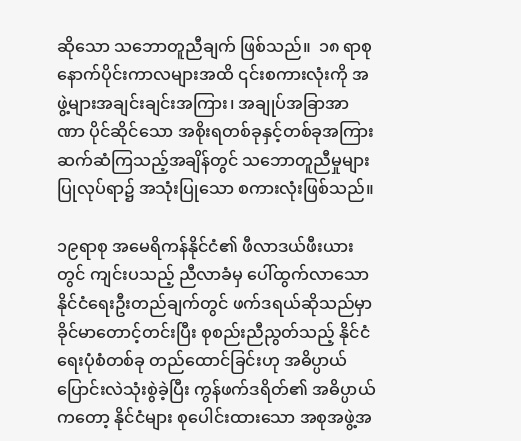ဆိုသော သဘောတူညီချက် ဖြစ်သည်။  ၁၈ ရာစု နောက်ပိုင်းကာလများအထိ ၎င်းစကားလုံးကို အဖွဲ့များအချင်းချင်းအကြား၊ အချုပ်အခြာအာဏာ ပိုင်ဆိုင်သော အစိုးရတစ်ခုနှင့်တစ်ခုအကြား ဆက်ဆံကြသည့်အချိန်တွင် သဘောတူညီမှုများ ပြုလုပ်ရာ၌ အသုံးပြုသော စကားလုံးဖြစ်သည်။

၁၉ရာစု အမေရိကန်နိုင်ငံ၏ ဖီလာဒယ်ဖီးယားတွင် ကျင်းပသည့် ညီလာခံမှ ပေါ်ထွက်လာသော နိုင်ငံရေးဦးတည်ချက်တွင် ဖက်ဒရယ်ဆိုသည်မှာ ခိုင်မာတောင့်တင်းပြီး စုစည်းညီညွတ်သည့် နိုင်ငံရေးပုံစံတစ်ခု တည်ထောင်ခြင်းဟု အဓိပ္ပာယ် ပြောင်းလဲသုံးစွဲခဲ့ပြီး ကွန်ဖက်ဒရိတ်၏ အဓိပ္ပာယ်ကတော့ နိုင်ငံများ စုပေါင်းထားသော အစုအဖွဲ့အ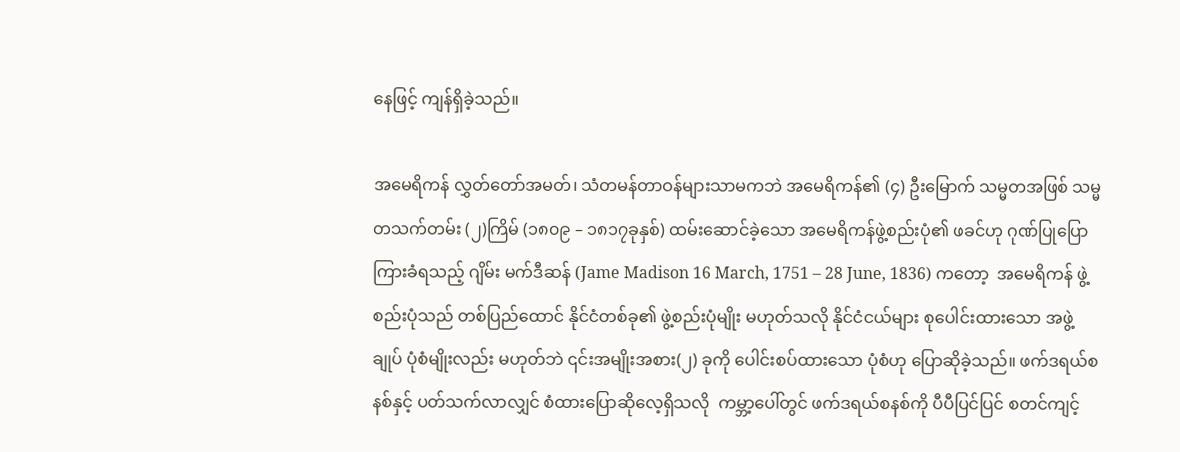နေဖြင့် ကျန်ရှိခဲ့သည်။

အမေရိကန် လွှတ်တော်အမတ်၊ သံတမန်တာဝန်များသာမကဘဲ အမေရိကန်၏ (၄) ဦးမြောက် သမ္မတအဖြစ် သမ္မတသက်တမ်း (၂)ကြိမ် (၁၈၀၉ – ၁၈၁၇ခုနှစ်) ထမ်းဆောင်ခဲ့သော အမေရိကန်ဖွဲ့စည်းပုံ၏ ဖခင်ဟု ဂုဏ်ပြုပြောကြားခံရသည့် ဂျိမ်း မက်ဒီဆန် (Jame Madison 16 March, 1751 – 28 June, 1836) ကတော့  အမေရိကန် ဖွဲ့စည်းပုံသည် တစ်ပြည်ထောင် နိုင်ငံတစ်ခု၏ ဖွဲ့စည်းပုံမျိုး မဟုတ်သလို နိုင်ငံငယ်များ စုပေါင်းထားသော အဖွဲ့ချုပ် ပုံစံမျိုးလည်း မဟုတ်ဘဲ ၎င်းအမျိုးအစား(၂) ခုကို ပေါင်းစပ်ထားသော ပုံစံဟု ပြောဆိုခဲ့သည်။ ဖက်ဒရယ်စနစ်နှင့် ပတ်သက်လာလျှင် စံထားပြောဆိုလေ့ရှိသလို  ကမ္ဘာ့ပေါ်တွင် ဖက်ဒရယ်စနစ်ကို ပီပီပြင်ပြင် စတင်ကျင့်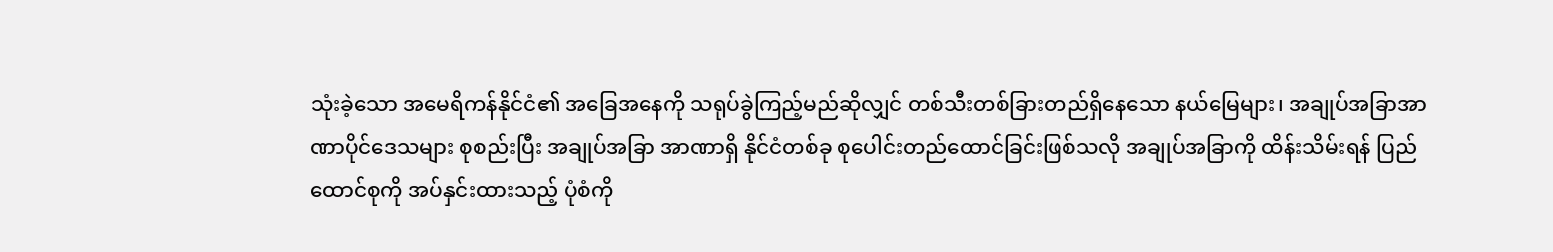သုံးခဲ့သော အမေရိကန်နိုင်ငံ၏ အခြေအနေကို သရုပ်ခွဲကြည့်မည်ဆိုလျှင် တစ်သီးတစ်ခြားတည်ရှိနေသော နယ်မြေများ၊ အချုပ်အခြာအာဏာပိုင်ဒေသများ စုစည်းပြီး အချုပ်အခြာ အာဏာရှိ နိုင်ငံတစ်ခု စုပေါင်းတည်ထောင်ခြင်းဖြစ်သလို အချုပ်အခြာကို ထိန်းသိမ်းရန် ပြည်ထောင်စုကို အပ်နှင်းထားသည့် ပုံစံကို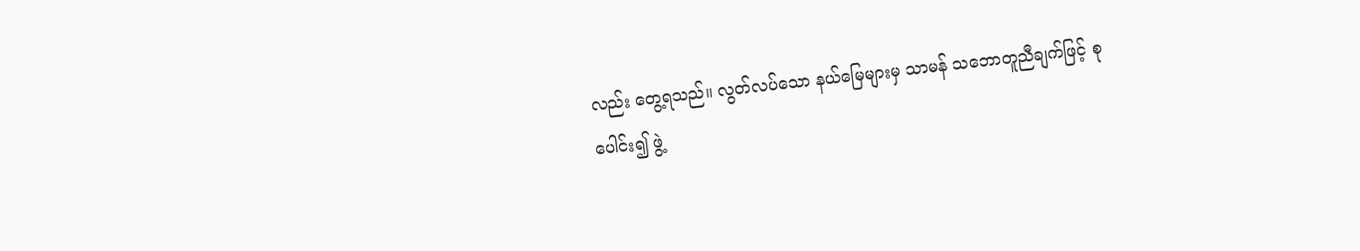လည်း တွေ့ရသည်။ လွတ်လပ်သော နယ်မြေများမှ သာမန် သဘောတူညီချက်ဖြင့် စုပေါင်း၍ ဖွဲ့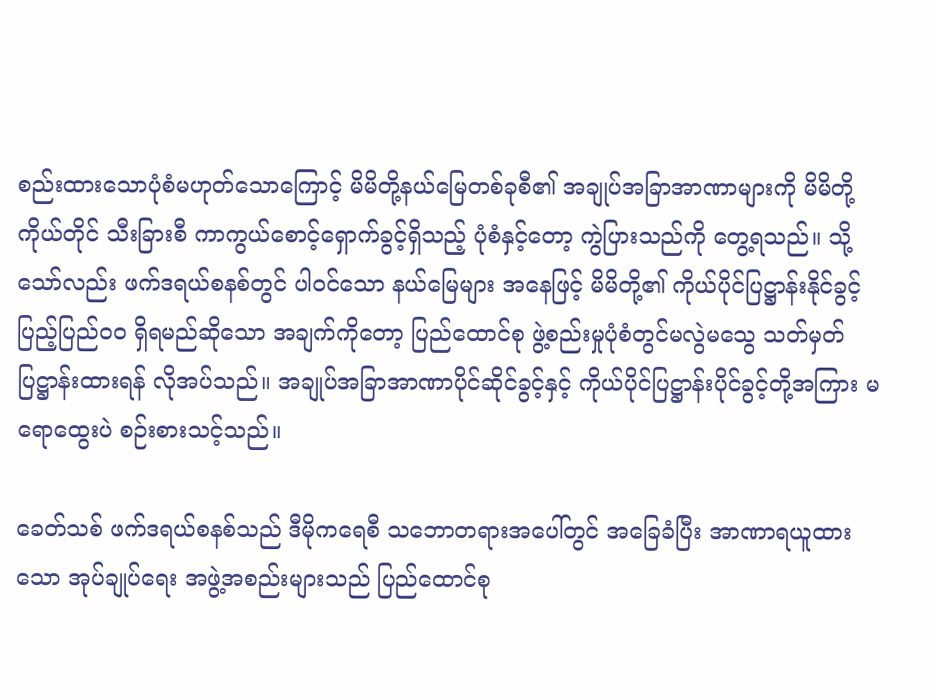စည်းထားသောပုံစံမဟုတ်သောကြောင့် မိမိတို့နယ်မြေတစ်ခုစီ၏ အချုပ်အခြာအာဏာများကို မိမိတို့ကိုယ်တိုင် သီးခြားစီ ကာကွယ်စောင့်ရှောက်ခွင့်ရှိသည့် ပုံစံနှင့်တော့ ကွဲပြားသည်ကို တွေ့ရသည်။ သို့သော်လည်း ဖက်ဒရယ်စနစ်တွင် ပါဝင်သော နယ်မြေများ အနေဖြင့် မိမိတို့၏ ကိုယ်ပိုင်ပြဋ္ဌာန်းနိုင်ခွင့် ပြည့်ပြည်ဝဝ ရှိရမည်ဆိုသော အချက်ကိုတော့ ပြည်ထောင်စု ဖွဲ့စည်းမှုပုံစံတွင်မလွဲမသွေ သတ်မှတ်ပြဋ္ဌာန်းထားရန် လိုအပ်သည်။ အချုပ်အခြာအာဏာပိုင်ဆိုင်ခွင့်နှင့် ကိုယ်ပိုင်ပြဋ္ဌာန်းပိုင်ခွင့်တို့အကြား မရောထွေးပဲ စဉ်းစားသင့်သည်။

ခေတ်သစ် ဖက်ဒရယ်စနစ်သည် ဒီမိုကရေစီ သဘောတရားအပေါ်တွင် အခြေခံပြီး အာဏာရယူထားသော အုပ်ချုပ်ရေး အဖွဲ့အစည်းများသည် ပြည်ထောင်စု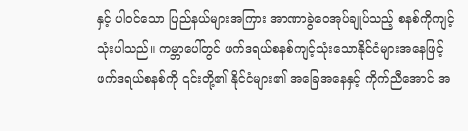နှင့် ပါဝင်သော ပြည်နယ်များအကြား အာဏာခွဲဝေအုပ်ချုပ်သည့် စနစ်ကိုကျင့်သုံးပါသည်။ ကမ္ဘာပေါ်တွင် ဖက်ဒရယ်စနစ်ကျင့်သုံးသောနိုင်ငံများအနေဖြင့် ဖက်ဒရယ်စနစ်ကို ၎င်းတို့၏ နိုင်ငံများ၏ အခြေအနေနှင့် ကိုက်ညီအောင် အ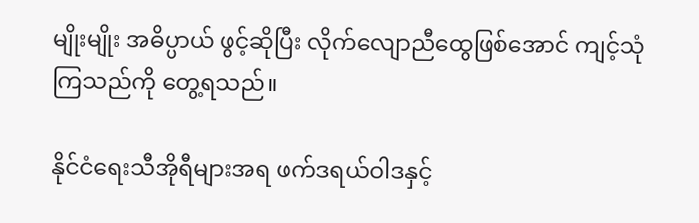မျိုးမျိုး အဓိပ္ပာယ် ဖွင့်ဆိုပြီး လိုက်လျောညီထွေဖြစ်အောင် ကျင့်သုံ ကြသည်ကို တွေ့ရသည်။

နိုင်ငံရေးသီအိုရီများအရ ဖက်ဒရယ်ဝါဒနှင့်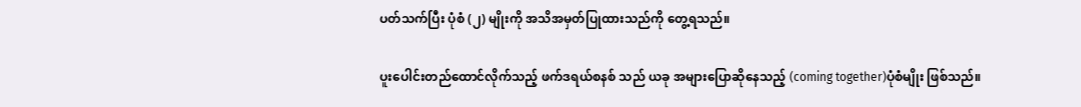ပတ်သက်ပြီး ပုံစံ (၂) မျိုးကို အသိအမှတ်ပြုထားသည်ကို တွေ့ရသည်။

ပူးပေါင်းတည်ထောင်လိုက်သည့် ဖက်ဒရယ်စနစ် သည် ယခု အများပြောဆိုနေသည့် (coming together)ပုံစံမျိုး ဖြစ်သည်။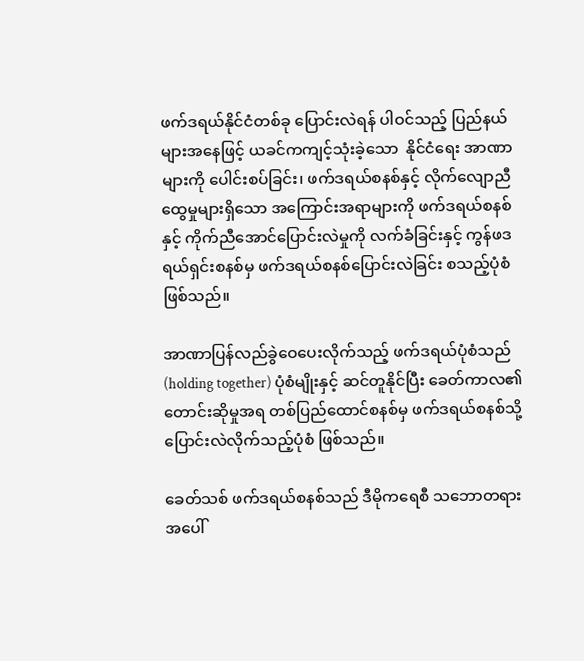ဖက်ဒရယ်နိုင်ငံတစ်ခု ပြောင်းလဲရန် ပါဝင်သည့် ပြည်နယ်များအနေဖြင့် ယခင်ကကျင့်သုံးခဲ့သော  နိုင်ငံရေး အာဏာများကို ပေါင်းစပ်ခြင်း၊ ဖက်ဒရယ်စနစ်နှင့် လိုက်လျောညီထွေမှုများရှိသော အကြောင်းအရာများကို ဖက်ဒရယ်စနစ်နှင့် ကိုက်ညီအောင်ပြောင်းလဲမှုကို လက်ခံခြင်းနှင့် ကွန်ဖဒရယ်ရှင်းစနစ်မှ ဖက်ဒရယ်စနစ်ပြောင်းလဲခြင်း စသည့်ပုံစံ ဖြစ်သည်။

အာဏာပြန်လည်ခွဲဝေပေးလိုက်သည့် ဖက်ဒရယ်ပုံစံသည် (holding together) ပုံစံမျိုးနှင့် ဆင်တူနိုင်ပြီး ခေတ်ကာလ၏ တောင်းဆိုမှုအရ တစ်ပြည်ထောင်စနစ်မှ ဖက်ဒရယ်စနစ်သို့ ပြောင်းလဲလိုက်သည့်ပုံစံ ဖြစ်သည်။

ခေတ်သစ် ဖက်ဒရယ်စနစ်သည် ဒီမိုကရေစီ သဘောတရားအပေါ်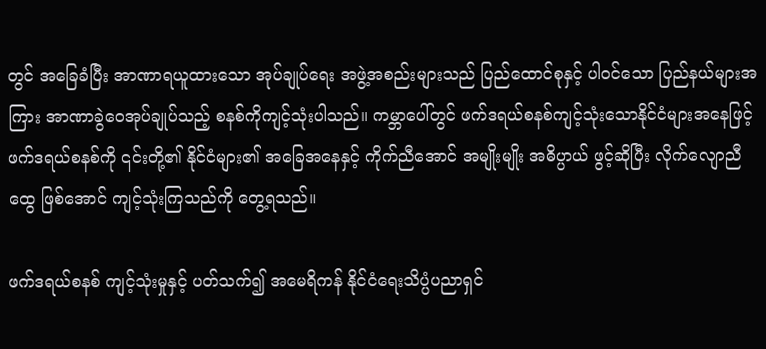တွင် အခြေခံပြီး အာဏာရယူထားသော အုပ်ချုပ်ရေး အဖွဲ့အစည်းများသည် ပြည်ထောင်စုနှင့် ပါဝင်သော ပြည်နယ်များအကြား အာဏာခွဲဝေအုပ်ချုပ်သည့် စနစ်ကိုကျင့်သုံးပါသည်။ ကမ္ဘာပေါ်တွင် ဖက်ဒရယ်စနစ်ကျင့်သုံးသောနိုင်ငံများအနေဖြင့် ဖက်ဒရယ်စနစ်ကို ၎င်းတို့၏ နိုင်ငံများ၏ အခြေအနေနှင့် ကိုက်ညီအောင် အမျိုးမျိုး အဓိပ္ပာယ် ဖွင့်ဆိုပြီး လိုက်လျောညီထွေ ဖြစ်အောင် ကျင့်သုံးကြသည်ကို တွေ့ရသည်။

ဖက်ဒရယ်စနစ် ကျင့်သုံးမှုနှင့် ပတ်သက်၍ အမေရိကန် နိုင်ငံရေးသိပ္ပံပညာရှင်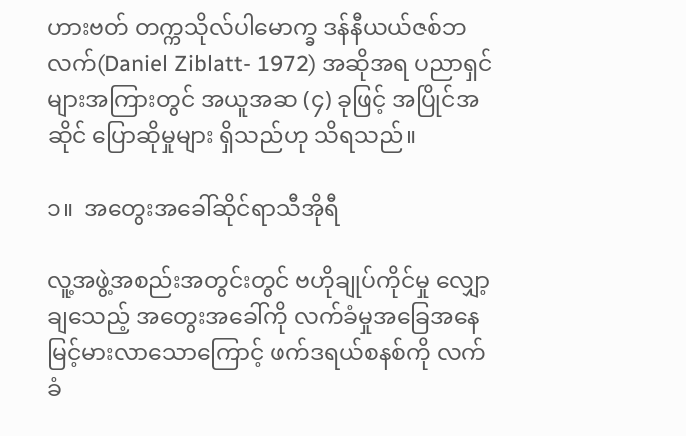ဟားဗတ် တက္ကသိုလ်ပါမောက္ခ ဒန်နီယယ်ဇစ်ဘလက်(Daniel Ziblatt- 1972) အဆိုအရ ပညာရှင်များအကြားတွင် အယူအဆ (၄) ခုဖြင့် အပြိုင်အဆိုင် ပြောဆိုမှုများ ရှိသည်ဟု သိရသည်။

၁။  အတွေးအခေါ်ဆိုင်ရာသီအိုရီ

လူ့အဖွဲ့အစည်းအတွင်းတွင် ဗဟိုချုပ်ကိုင်မှု လျှော့ချသေည့် အတွေးအခေါ်ကို လက်ခံမှုအခြေအနေ မြင့်မားလာသောကြောင့် ဖက်ဒရယ်စနစ်ကို လက်ခံ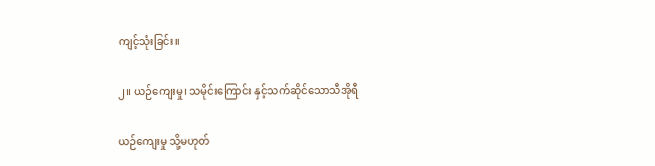ကျင့်သုံးခြင်း။

၂။ ယဉ်ကျေးမှု၊ သမိုင်းကြောင်း နှင့်သက်ဆိုင်သောသီအိုရီ

ယဉ်ကျေးမှု သို့မဟုတ်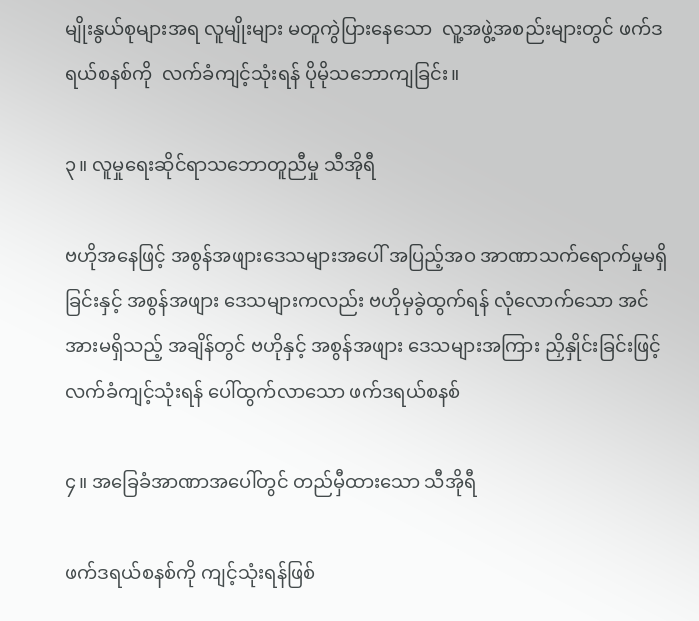မျိုးနွယ်စုများအရ လူမျိုးများ မတူကွဲပြားနေသော  လူ့အဖွဲ့အစည်းများတွင် ဖက်ဒရယ်စနစ်ကို  လက်ခံကျင့်သုံးရန် ပိုမိုသဘောကျခြင်း။

၃။ လူမှုရေးဆိုင်ရာသဘောတူညီမှု သီအိုရီ

ဗဟိုအနေဖြင့် အစွန်အဖျားဒေသများအပေါ် အပြည့်အဝ အာဏာသက်ရောက်မှုမရှိခြင်းနှင့် အစွန်အဖျား ဒေသများကလည်း ဗဟိုမှခွဲထွက်ရန် လုံလောက်သော အင်အားမရှိသည့် အချိန်တွင် ဗဟိုနှင့် အစွန်အဖျား ဒေသများအကြား ညှိနှိုင်းခြင်းဖြင့် လက်ခံကျင့်သုံးရန် ပေါ်ထွက်လာသော ဖက်ဒရယ်စနစ်

၄။ အခြေခံအာဏာအပေါ်တွင် တည်မှီထားသော သီအိုရီ

ဖက်ဒရယ်စနစ်ကို ကျင့်သုံးရန်ဖြစ်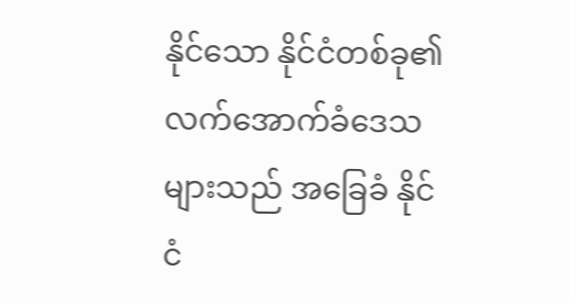နိုင်သော နိုင်ငံတစ်ခု၏ လက်အောက်ခံဒေသများသည် အခြေခံ နိုင်ငံ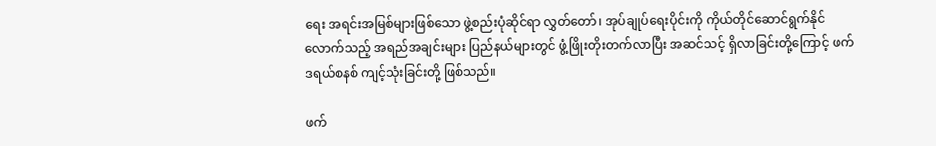ရေး အရင်းအမြစ်များဖြစ်သော ဖွဲ့စည်းပုံဆိုင်ရာ လွှတ်တော်၊ အုပ်ချုပ်ရေးပိုင်းကို ကိုယ်တိုင်ဆောင်ရွက်နိုင်လောက်သည့် အရည်အချင်းများ ပြည်နယ်များတွင် ဖွံ့ဖြိုးတိုးတက်လာပြီး အဆင်သင့် ရှိလာခြင်းတို့ကြောင့် ဖက်ဒရယ်စနစ် ကျင့်သုံးခြင်းတို့ ဖြစ်သည်။

ဖက်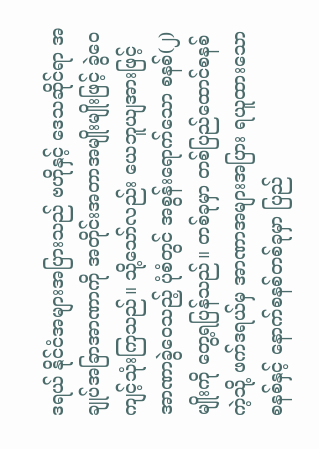ဒရယ် နိုင်ငံအများအပြားသည် ဗဟိုနှင့် ဒေသဆိုင်ရာ အချုပ်အခြာအာဏာကို အတိုင်းအတာအမျိုးမျိုးဖြင့် ခွဲဝေ ကျင့်သုံးကြသည်။ သို့သော်လည်း ယေဘူယျအားဖြင့် အာဏာခွဲဝေသည့် ပုံစံတွင် အစွန်းရောက်သော စနစ်(၂) မျိုးကို တွေ့ရပြန်သည်။ တစ်ခုမှာ တစ်ပြည်ထောင်စနစ်ကဲ့သို့ ဖက်ဒရယ်မှ အာဏာအများအပြား ရယူထားသောစနစ်နှင့် နောက်စနစ်တစ်ခုမှာ ပြည်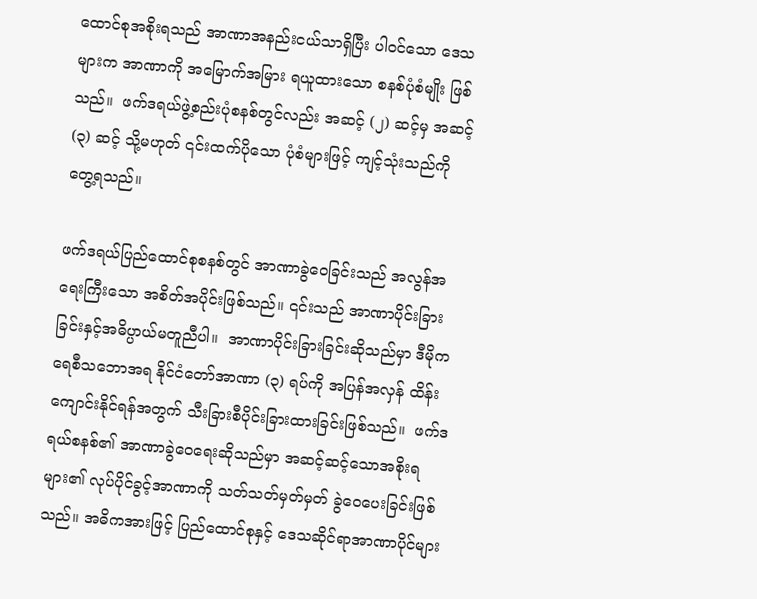ထောင်စုအစိုးရသည် အာဏာအနည်းငယ်သာရှိပြီး ပါဝင်သော ဒေသများက အာဏာကို အမြောက်အမြား ရယူထားသော စနစ်ပုံစံမျိုး ဖြစ်သည်။  ဖက်ဒရယ်ဖွဲ့စည်းပုံစနစ်တွင်လည်း အဆင့် (၂) ဆင့်မှ အဆင့် (၃) ဆင့် သို့မဟုတ် ၎င်းထက်ပိုသော ပုံစံများဖြင့် ကျင့်သုံးသည်ကို တွေ့ရသည်။

ဖက်ဒရယ်ပြည်ထောင်စုစနစ်တွင် အာဏာခွဲဝေခြင်းသည် အလွန်အရေးကြီးသော အစိတ်အပိုင်းဖြစ်သည်။ ၎င်းသည် အာဏာပိုင်းခြားခြင်းနှင့်အဓိပ္ပာယ်မတူညီပါ။  အာဏာပိုင်းခြားခြင်းဆိုသည်မှာ ဒီမိုကရေစီသဘောအရ နိုင်ငံတော်အာဏာ (၃) ရပ်ကို အပြန်အလှန် ထိန်းကျောင်းနိုင်ရန်အတွက် သီးခြားစီပိုင်းခြားထားခြင်းဖြစ်သည်။  ဖက်ဒရယ်စနစ်၏ အာဏာခွဲဝေရေးဆိုသည်မှာ အဆင့်ဆင့်သောအစိုးရများ၏ လုပ်ပိုင်ခွင့်အာဏာကို သတ်သတ်မှတ်မှတ် ခွဲဝေပေးခြင်းဖြစ်သည်။ အဓိကအားဖြင့် ပြည်ထောင်စုနှင့် ဒေသဆိုင်ရာအာဏာပိုင်များ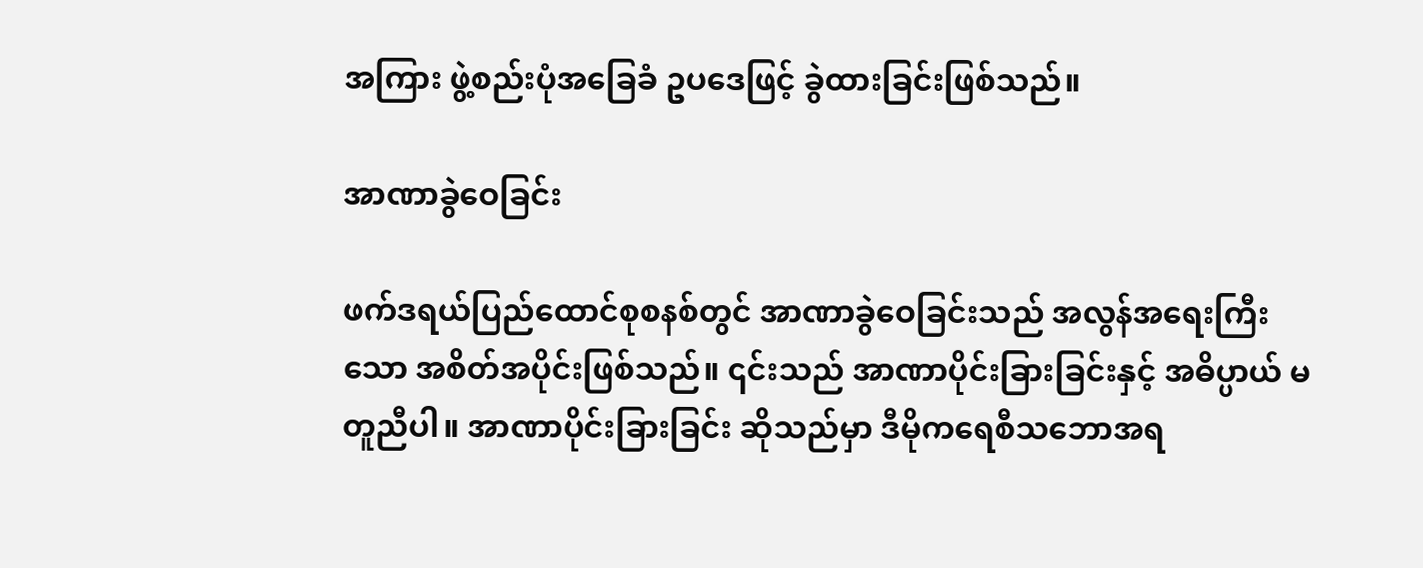အကြား ဖွဲ့စည်းပုံအခြေခံ ဥပဒေဖြင့် ခွဲထားခြင်းဖြစ်သည်။

အာဏာခွဲဝေခြင်း

ဖက်ဒရယ်ပြည်ထောင်စုစနစ်တွင် အာဏာခွဲဝေခြင်းသည် အလွန်အရေးကြီးသော အစိတ်အပိုင်းဖြစ်သည်။ ၎င်းသည် အာဏာပိုင်းခြားခြင်းနှင့် အဓိပ္ပာယ် မတူညီပါ။ အာဏာပိုင်းခြားခြင်း ဆိုသည်မှာ ဒီမိုကရေစီသဘောအရ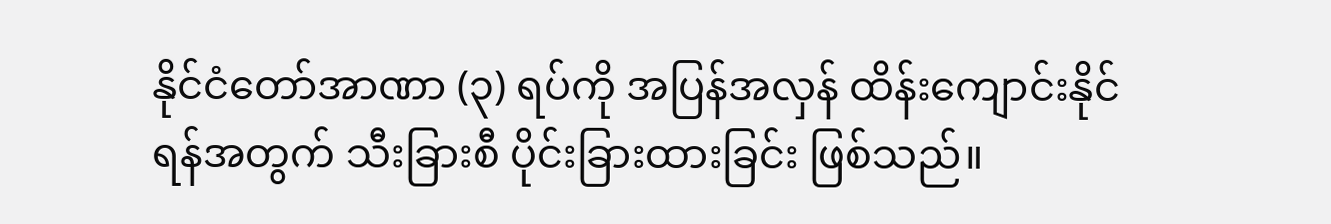နိုင်ငံတော်အာဏာ (၃) ရပ်ကို အပြန်အလှန် ထိန်းကျောင်းနိုင်ရန်အတွက် သီးခြားစီ ပိုင်းခြားထားခြင်း ဖြစ်သည်။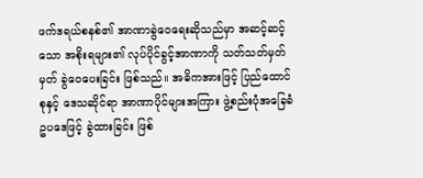ဖက်ဒရယ်စနစ်၏ အာဏာခွဲဝေရေးဆိုသည်မှာ အဆင့်ဆင့်သော အစိုးရများ၏ လုပ်ပိုင်ခွင့်အာဏာကို သတ်သတ်မှတ်မှတ် ခွဲဝေပေးခြင်း ဖြစ်သည်။ အဓိကအားဖြင့် ပြည်ထောင်စုနှင့် ဒေသဆိုင်ရာ အာဏာပိုင်များအကြား ဖွဲ့စည်းပုံအခြေခံ ဥပဒေဖြင့် ခွဲထားခြင်း ဖြစ်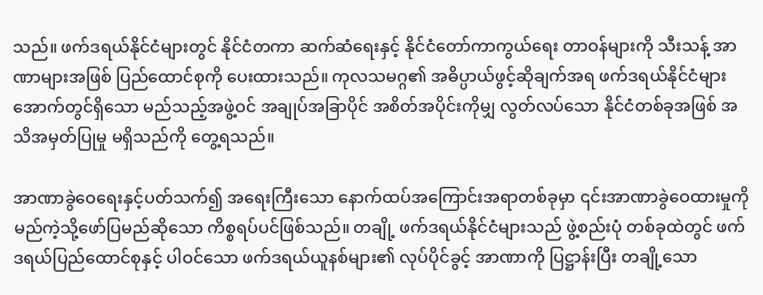သည်။ ဖက်ဒရယ်နိုင်ငံများတွင် နိုင်ငံတကာ ဆက်ဆံရေးနှင့် နိုင်ငံတော်ကာကွယ်ရေး တာဝန်များကို သီးသန့် အာဏာများအဖြစ် ပြည်ထောင်စုကို ပေးထားသည်။ ကုလသမဂ္ဂ၏ အဓိပ္ပာယ်ဖွင့်ဆိုချက်အရ ဖက်ဒရယ်နိုင်ငံများ အောက်တွင်ရှိသော မည်သည့်အဖွဲ့ဝင် အချုပ်အခြာပိုင် အစိတ်အပိုင်းကိုမျှ လွတ်လပ်သော နိုင်ငံတစ်ခုအဖြစ် အသိအမှတ်ပြုမှု မရှိသည်ကို တွေ့ရသည်။

အာဏာခွဲဝေရေးနှင့်ပတ်သက်၍ အရေးကြီးသော နောက်ထပ်အကြောင်းအရာတစ်ခုမှာ ၎င်းအာဏာခွဲဝေထားမှုကို မည်ကဲ့သို့ဖော်ပြမည်ဆိုသော ကိစ္စရပ်ပင်ဖြစ်သည်။ တချို့ ဖက်ဒရယ်နိုင်ငံများသည် ဖွဲ့စည်းပုံ တစ်ခုထဲတွင် ဖက်ဒရယ်ပြည်ထောင်စုနှင့် ပါဝင်သော ဖက်ဒရယ်ယူနစ်များ၏ လုပ်ပိုင်ခွင့် အာဏာကို ပြဋ္ဌာန်းပြီး တချို့သော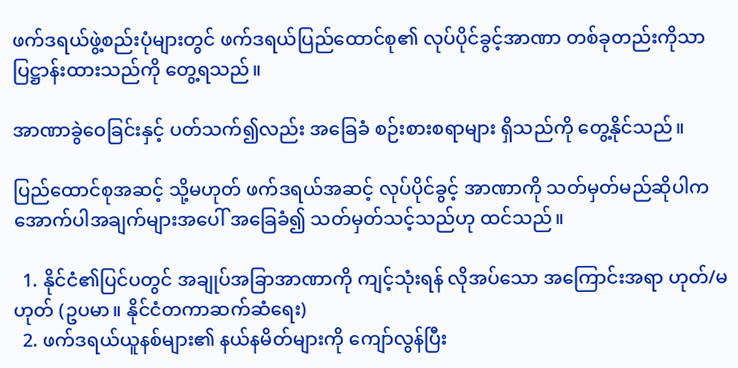ဖက်ဒရယ်ဖွဲ့စည်းပုံများတွင် ဖက်ဒရယ်ပြည်ထောင်စု၏ လုပ်ပိုင်ခွင့်အာဏာ တစ်ခုတည်းကိုသာ ပြဋ္ဌာန်းထားသည်ကို တွေ့ရသည်။

အာဏာခွဲဝေခြင်းနှင့် ပတ်သက်၍လည်း အခြေခံ စဉ်းစားစရာများ ရှိသည်ကို တွေ့နိုင်သည်။

ပြည်ထောင်စုအဆင့် သို့မဟုတ် ဖက်ဒရယ်အဆင့် လုပ်ပိုင်ခွင့် အာဏာကို သတ်မှတ်မည်ဆိုပါက အောက်ပါအချက်များအပေါ် အခြေခံ၍ သတ်မှတ်သင့်သည်ဟု ထင်သည်။

  1. နိုင်ငံ၏ပြင်ပတွင် အချုပ်အခြာအာဏာကို ကျင့်သုံးရန် လိုအပ်သော အကြောင်းအရာ ဟုတ်/မဟုတ် (ဥပမာ။ နိုင်ငံတကာဆက်ဆံရေး)
  2. ဖက်ဒရယ်ယူနစ်များ၏ နယ်နမိတ်များကို ကျော်လွန်ပြီး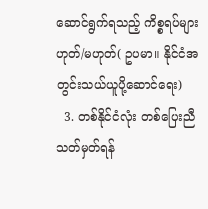ဆောင်ရွက်ရသည့် ကိစ္စရပ်များ ဟုတ်/မဟုတ်( ဥပမာ။ နိုင်ငံအတွင်းသယ်ယူပို့ဆောင်ရေး)
  3. တစ်နိုင်ငံလုံး တစ်ပြေးညီ သတ်မှတ်ရန်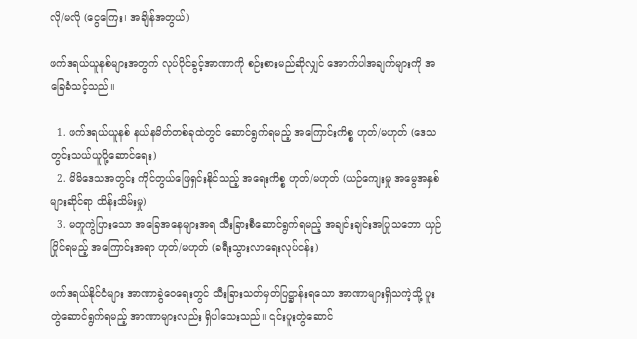လို/မလို (ငွေကြေး၊ အချိန်အတွယ်)

ဖက်ဒရယ်ယူနစ်များအတွက် လုပ်ပိုင်ခွင့်အာဏာကို စဉ်းစားမည်ဆိုလျှင် အောက်ပါအချက်များကို အခြေခံသင့်သည်။

  1. ဖက်ဒရယ်ယူနစ် နယ်နမိတ်တစ်ခုထဲတွင် ဆောင်ရွက်ရမည့် အကြောင်းကိစ္စ ဟုတ်/မဟုတ် (ဒေသတွင်းသယ်ယူပို့ဆောင်ရေး)
  2. မိမိဒေသအတွင်း ကိုင်တွယ်ဖြေရှင်းနိုင်သည့် အရေးကိစ္စ ဟုတ်/မဟုတ် (ယဉ်ကျေးမှု အမွေအနှစ်များဆိုင်ရာ ထိန်းသိမ်းမှု)
  3. မတူကွဲပြားသော အခြေအနေများအရ သီးခြားစီဆောင်ရွက်ရမည့် အချင်းချင်းအပြုသဘော ယှဉ်ပြိုင်ရမည့် အကြောင်းအရာ ဟုတ်/မဟုတ် (ခရီးသွားလာရေးလုပ်ငန်း)

ဖက်ဒရယ်နိုင်ငံများ အာဏာခွဲဝေရေးတွင် သီးခြားသတ်မှတ်ပြဋ္ဌာန်းရသော အာဏာများရှိသကဲ့သို့ ပူးတွဲဆောင်ရွက်ရမည့် အာဏာများလည်း ရှိပါသေးသည်။ ၎င်းပူးတွဲဆောင်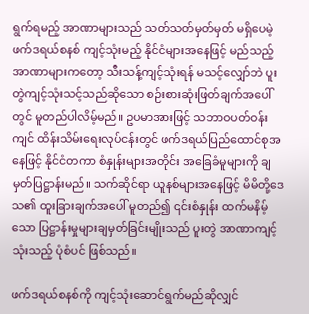ရွက်ရမည့် အာဏာများသည် သတ်သတ်မှတ်မှတ် မရှိပေမဲ့ ဖက်ဒရယ်စနစ် ကျင့်သုံးမည့် နိုင်ငံများအနေဖြင့် မည်သည့်အာဏာများကတော့ သီးသန့်ကျင့်သုံးရန် မသင့်လျှော်ဘဲ ပူးတွဲကျင့်သုံးသင့်သည်ဆိုသော စဉ်းစားဆုံးဖြတ်ချက်အပေါ်တွင် မူတည်ပါလိမ့်မည်။ ဥပမာအားဖြင့် သဘာဝပတ်ဝန်းကျင် ထိန်းသိမ်းရေးလုပ်ငန်းတွင် ဖက်ဒရယ်ပြည်ထောင်စုအနေဖြင့် နိုင်ငံတကာ စံနှုန်းများအတိုင်း အခြေခံမူများကို ချမှတ်ပြဋ္ဌာန်းမည်။ သက်ဆိုင်ရာ ယူနစ်များအနေဖြင့် မိမိတို့ဒေသ၏ ထူးခြားချက်အပေါ် မူတည်၍ ၎င်းစံနှုန်း ထက်မနိမ့်သော ပြဋ္ဌာန်းမှုများချမှတ်ခြင်းမျိုးသည် ပူးတွဲ အာဏာကျင့်သုံးသည့် ပုံစံပင် ဖြစ်သည်။

ဖက်ဒရယ်စနစ်ကို ကျင့်သုံးဆောင်ရွက်မည်ဆိုလျှင်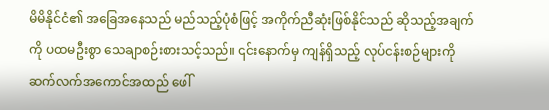မိမိနိုင်ငံ၏ အခြေအနေသည် မည်သည့်ပုံစံဖြင့် အကိုက်ညီဆုံးဖြစ်နိုင်သည် ဆိုသည့်အချက်ကို ပထမဦးစွာ သေချာစဉ်းစားသင့်သည်။ ၎င်းနောက်မှ ကျန်ရှိသည့် လုပ်ငန်းစဉ်များကို ဆက်လက်အကောင်အထည် ဖေါ်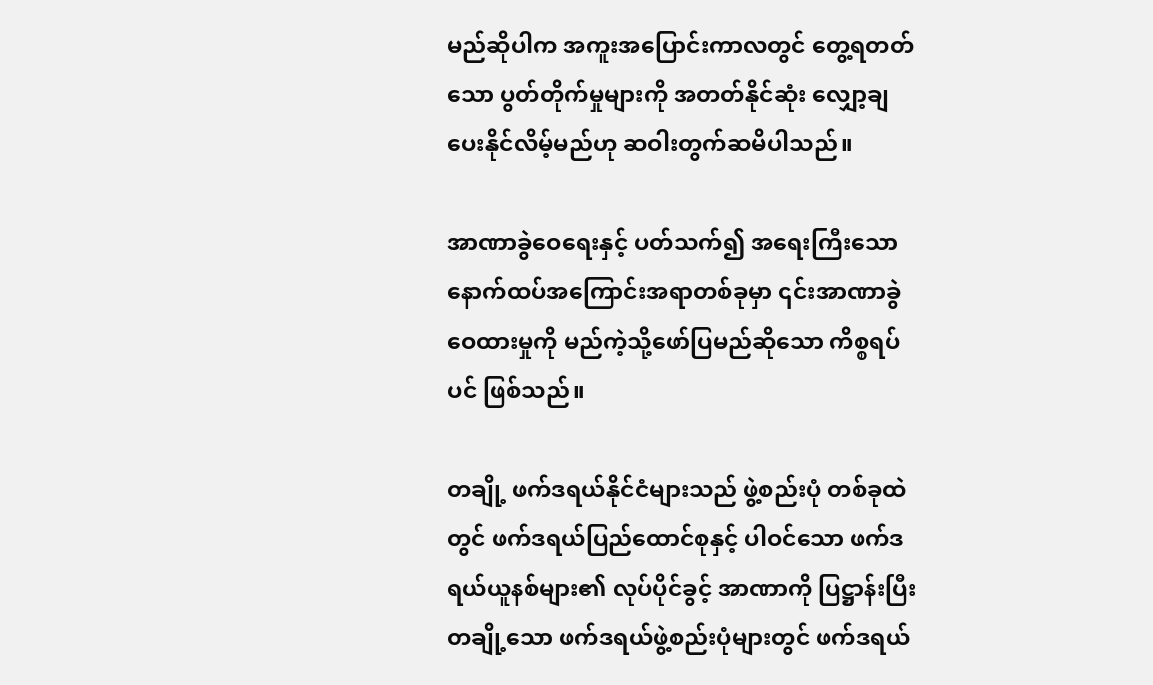မည်ဆိုပါက အကူးအပြောင်းကာလတွင် တွေ့ရတတ်သော ပွတ်တိုက်မှုများကို အတတ်နိုင်ဆုံး လျှော့ချပေးနိုင်လိမ့်မည်ဟု ဆဝါးတွက်ဆမိပါသည်။

အာဏာခွဲဝေရေးနှင့် ပတ်သက်၍ အရေးကြီးသော နောက်ထပ်အကြောင်းအရာတစ်ခုမှာ ၎င်းအာဏာခွဲဝေထားမှုကို မည်ကဲ့သို့ဖော်ပြမည်ဆိုသော ကိစ္စရပ်ပင် ဖြစ်သည်။

တချို့ ဖက်ဒရယ်နိုင်ငံများသည် ဖွဲ့စည်းပုံ တစ်ခုထဲတွင် ဖက်ဒရယ်ပြည်ထောင်စုနှင့် ပါဝင်သော ဖက်ဒရယ်ယူနစ်များ၏ လုပ်ပိုင်ခွင့် အာဏာကို ပြဋ္ဌာန်းပြီး တချို့သော ဖက်ဒရယ်ဖွဲ့စည်းပုံများတွင် ဖက်ဒရယ်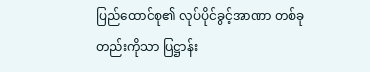ပြည်ထောင်စု၏ လုပ်ပိုင်ခွင့်အာဏာ တစ်ခုတည်းကိုသာ ပြဋ္ဌာန်း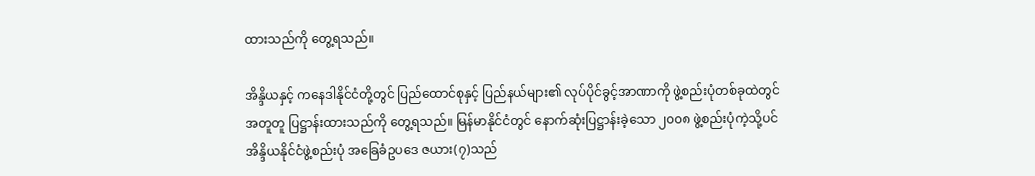ထားသည်ကို တွေ့ရသည်။

အိန္ဒိယနှင့် ကနေဒါနိုင်ငံတို့တွင် ပြည်ထောင်စုနှင့် ပြည်နယ်များ၏ လုပ်ပိုင်ခွင့်အာဏာကို ဖွဲ့စည်းပုံတစ်ခုထဲတွင် အတူတူ ပြဋ္ဌာန်းထားသည်ကို တွေ့ရသည်။ မြန်မာနိုင်ငံတွင် နောက်ဆုံးပြဋ္ဌာန်းခဲ့သော ၂၀၀၈ ဖွဲ့စည်းပုံကဲ့သို့ပင် အိန္ဒိယနိုင်ငံဖွဲ့စည်းပုံ အခြေခံဥပဒေ ဇယား(၇)သည်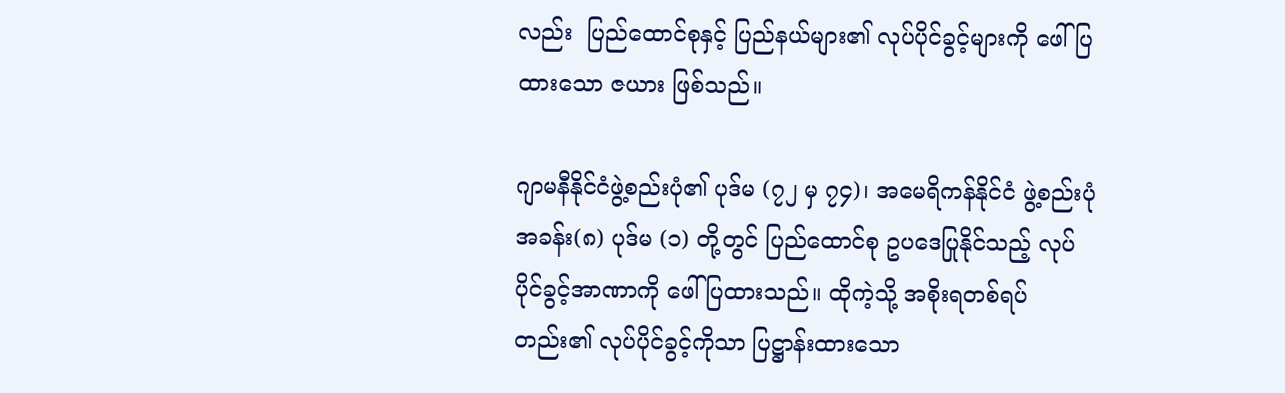လည်း  ပြည်ထောင်စုနှင့် ပြည်နယ်များ၏ လုပ်ပိုင်ခွင့်များကို ဖေါ်ပြထားသော ဇယား ဖြစ်သည်။

ဂျာမနီနိုင်ငံဖွဲ့စည်းပုံ၏ ပုဒ်မ (၇၂ မှ ၇၄)၊ အမေရိကန်နိုင်ငံ ဖွဲ့စည်းပုံ အခန်း(၈) ပုဒ်မ (၁) တို့တွင် ပြည်ထောင်စု ဥပဒေပြုနိုင်သည့် လုပ်ပိုင်ခွင့်အာဏာကို ဖေါ်ပြထားသည်။ ထိုကဲ့သို့ အစိုးရတစ်ရပ်တည်း၏ လုပ်ပိုင်ခွင့်ကိုသာ ပြဋ္ဌာန်းထားသော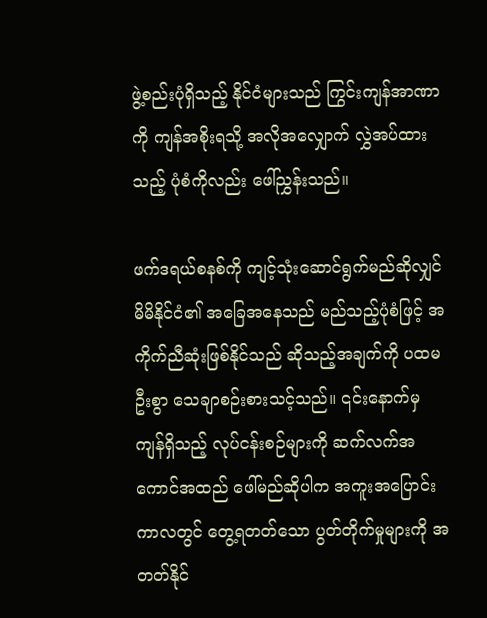ဖွဲ့စည်းပုံရှိသည့် နိုင်ငံများသည် ကြွင်းကျန်အာဏာကို ကျန်အစိုးရသို့ အလိုအလျှောက် လွှဲအပ်ထားသည့် ပုံစံကိုလည်း ဖေါ်ညွှန်းသည်။

ဖက်ဒရယ်စနစ်ကို ကျင့်သုံးဆောင်ရွက်မည်ဆိုလျှင် မိမိနိုင်ငံ၏ အခြေအနေသည် မည်သည့်ပုံစံဖြင့် အကိုက်ညီဆုံးဖြစ်နိုင်သည် ဆိုသည့်အချက်ကို ပထမဦးစွာ သေချာစဉ်းစားသင့်သည်။ ၎င်းနောက်မှ ကျန်ရှိသည့် လုပ်ငန်းစဉ်များကို ဆက်လက်အကောင်အထည် ဖေါ်မည်ဆိုပါက အကူးအပြောင်းကာလတွင် တွေ့ရတတ်သော ပွတ်တိုက်မှုများကို အတတ်နိုင်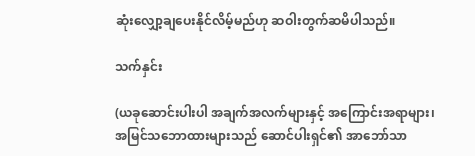ဆုံးလျှော့ချပေးနိုင်လိမ့်မည်ဟု ဆဝါးတွက်ဆမိပါသည်။

သက်နှင်း

(ယခုဆောင်းပါးပါ အချက်အလက်များနှင့် အကြောင်းအရာများ၊ အမြင်သဘောထားများသည် ဆောင်ပါးရှင်၏ အာဘော်သာ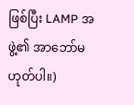ဖြစ်ပြီး LAMP အဖွဲ့၏ အာဘော်မဟုတ်ပါ။)